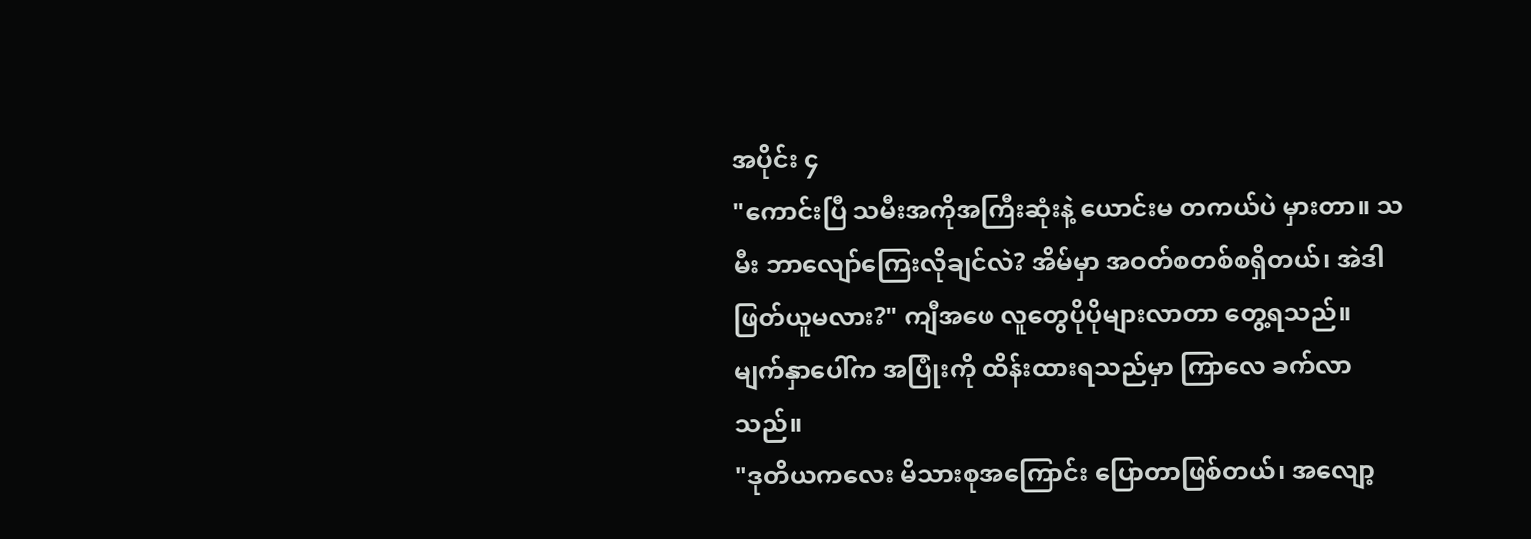အပိုင်း ၄
"ကောင်းပြီ သမီးအကိုအကြီးဆုံးနဲ့ ယောင်းမ တကယ်ပဲ မှားတာ။ သမီး ဘာလျော်ကြေးလိုချင်လဲ? အိမ်မှာ အဝတ်စတစ်စရှိတယ်၊ အဲဒါ ဖြတ်ယူမလား?" ကျီအဖေ လူတွေပိုပိုများလာတာ တွေ့ရသည်။ မျက်နှာပေါ်က အပြုံးကို ထိန်းထားရသည်မှာ ကြာလေ ခက်လာသည်။
"ဒုတိယကလေး မိသားစုအကြောင်း ပြောတာဖြစ်တယ်၊ အလျော့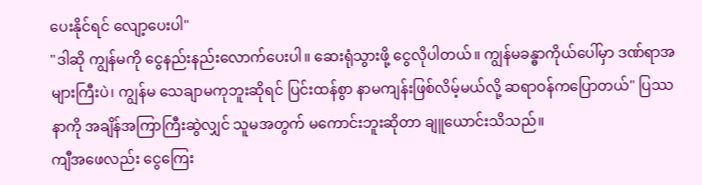ပေးနိုင်ရင် လျော့ပေးပါ"
"ဒါဆို ကျွန်မကို ငွေနည်းနည်းလောက်ပေးပါ။ ဆေးရုံသွားဖို့ ငွေလိုပါတယ်။ ကျွန်မခန္ဓာကိုယ်ပေါ်မှာ ဒဏ်ရာအများကြီးပဲ၊ ကျွန်မ သေချာမကုဘူးဆိုရင် ပြင်းထန်စွာ နာမကျန်းဖြစ်လိမ့်မယ်လို့ ဆရာဝန်ကပြောတယ်" ပြဿနာကို အချိန်အကြာကြီးဆွဲလျှင် သူမအတွက် မကောင်းဘူးဆိုတာ ချူယောင်းသိသည်။
ကျီအဖေလည်း ငွေကြေး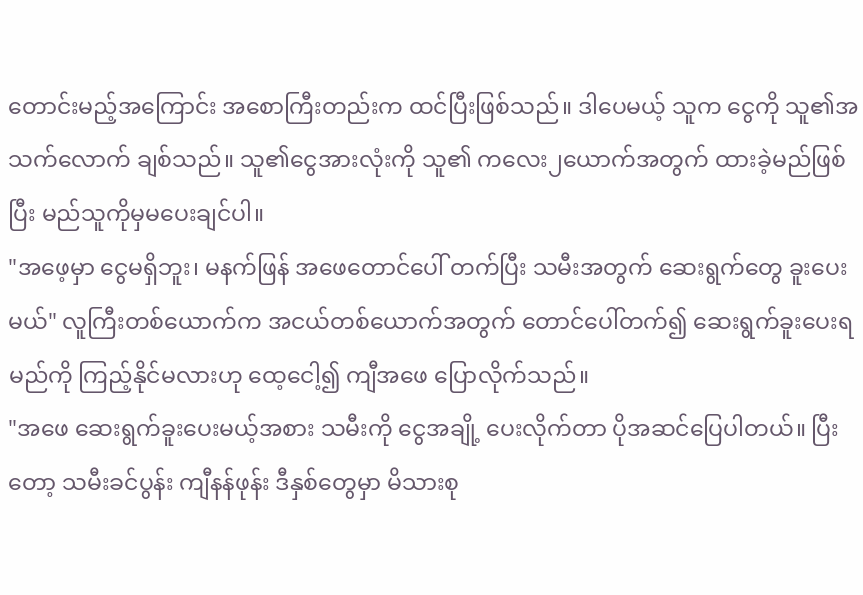တောင်းမည့်အကြောင်း အစောကြီးတည်းက ထင်ပြီးဖြစ်သည်။ ဒါပေမယ့် သူက ငွေကို သူ၏အသက်လောက် ချစ်သည်။ သူ၏ငွေအားလုံးကို သူ၏ ကလေး၂ယောက်အတွက် ထားခဲ့မည်ဖြစ်ပြီး မည်သူကိုမှမပေးချင်ပါ။
"အဖေ့မှာ ငွေမရှိဘူး၊ မနက်ဖြန် အဖေတောင်ပေါ် တက်ပြီး သမီးအတွက် ဆေးရွက်တွေ ခူးပေးမယ်" လူကြီးတစ်ယောက်က အငယ်တစ်ယောက်အတွက် တောင်ပေါ်တက်၍ ဆေးရွက်ခူးပေးရမည်ကို ကြည့်နိုင်မလားဟု ထေ့ငေါ့၍ ကျီအဖေ ပြောလိုက်သည်။
"အဖေ ဆေးရွက်ခူးပေးမယ့်အစား သမီးကို ငွေအချို့ ပေးလိုက်တာ ပိုအဆင်ပြေပါတယ်။ ပြီးတော့ သမီးခင်ပွန်း ကျီနန်ဖုန်း ဒီနှစ်တွေမှာ မိသားစု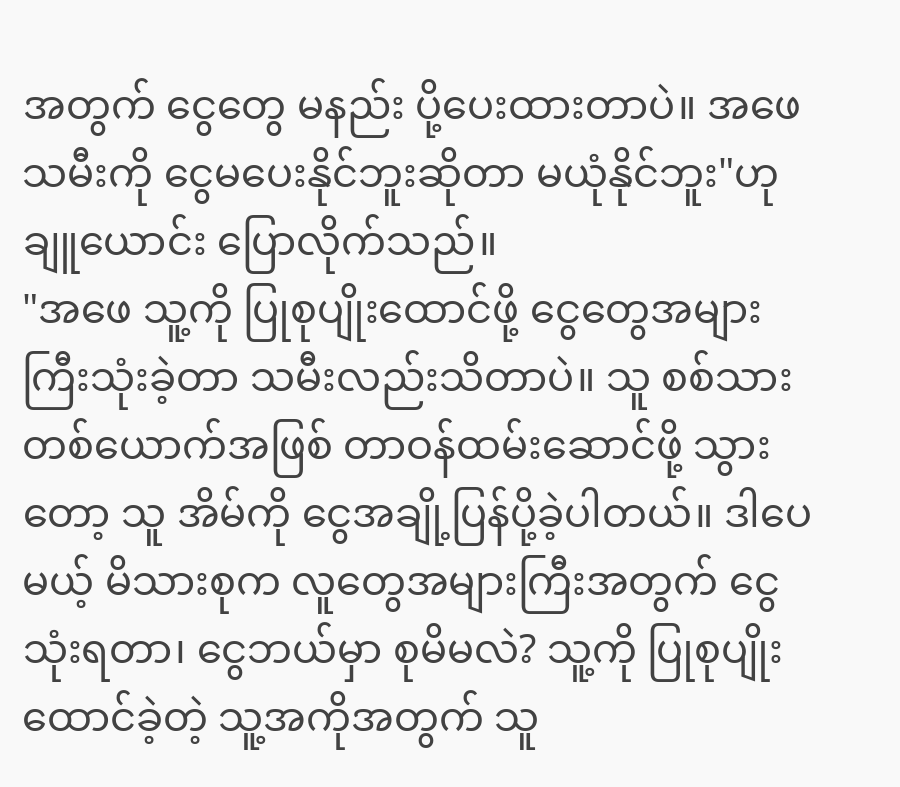အတွက် ငွေတွေ မနည်း ပို့ပေးထားတာပဲ။ အဖေ သမီးကို ငွေမပေးနိုင်ဘူးဆိုတာ မယုံနိုင်ဘူး"ဟု ချူယောင်း ပြောလိုက်သည်။
"အဖေ သူ့ကို ပြုစုပျိုးထောင်ဖို့ ငွေတွေအများကြီးသုံးခဲ့တာ သမီးလည်းသိတာပဲ။ သူ စစ်သားတစ်ယောက်အဖြစ် တာဝန်ထမ်းဆောင်ဖို့ သွားတော့ သူ အိမ်ကို ငွေအချို့ပြန်ပို့ခဲ့ပါတယ်။ ဒါပေမယ့် မိသားစုက လူတွေအများကြီးအတွက် ငွေသုံးရတာ၊ ငွေဘယ်မှာ စုမိမလဲ? သူ့ကို ပြုစုပျိုးထောင်ခဲ့တဲ့ သူ့အကိုအတွက် သူ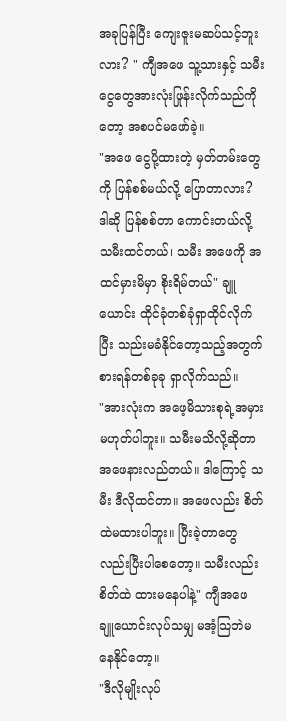အခုပြန်ပြီး ကျေးဇူးမဆပ်သင့်ဘူးလား? " ကျီအဖေ သူ့သားနှင့် သမီး ငွေတွေအားလုံးဖြုန်းလိုက်သည်ကိုတော့ အစပင်မဖော်ခဲ့။
"အဖေ ငွေပို့ထားတဲ့ မှတ်တမ်းတွေကို ပြန်စစ်မယ်လို့ ပြောတာလား? ဒါဆို ပြန်စစ်တာ ကောင်းတယ်လို့ သမီးထင်တယ်၊ သမီး အဖေကို အထင်မှားမိမှာ စိုးရိမ်တယ်" ချူယောင်း ထိုင်ခုံတစ်ခုံရှာထိုင်လိုက်ပြီး သည်းမခံနိုင်တော့သည့်အတွက် စားရန်တစ်ခုခု ရှာလိုက်သည်။
"အားလုံးက အဖေ့မိသားစုရဲ့အမှားမဟုတ်ပါဘူး။ သမီးမသိလို့ဆိုတာ အဖေနားလည်တယ်။ ဒါကြောင့် သမီး ဒီလိုထင်တာ။ အဖေလည်း စိတ်ထဲမထားပါဘူး။ ပြီးခဲ့တာတွေလည်းပြီးပါစေတော့။ သမီးလည်း စိတ်ထဲ ထားမနေပါနဲ့" ကျီအဖေ ချူယောင်းလုပ်သမျှ မအံ့သြဘဲမနေနိုင်တော့။
"ဒီလိုမျိုးလုပ်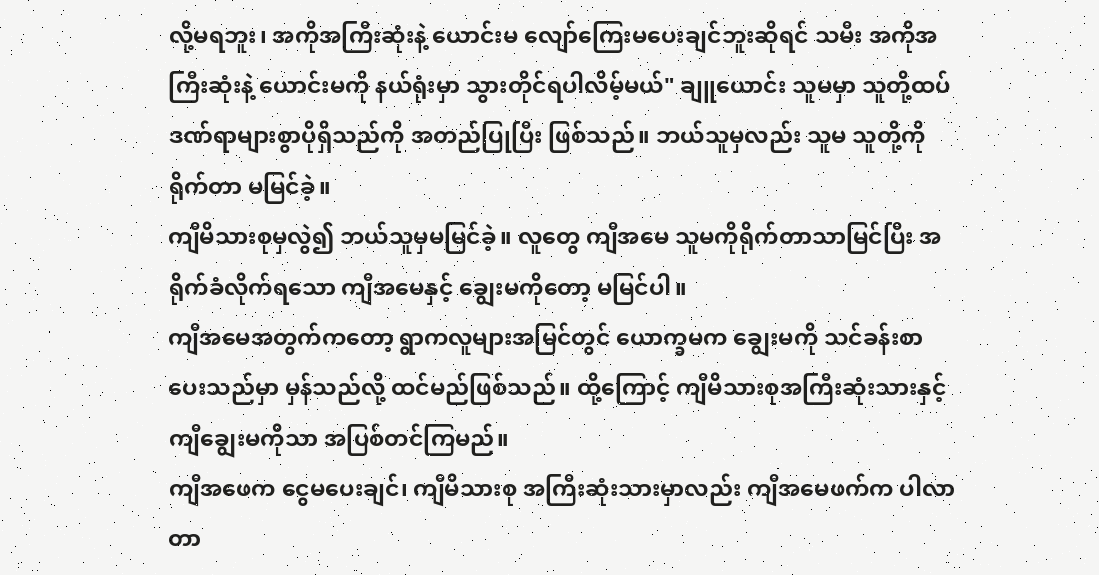လို့မရဘူး၊ အကိုအကြီးဆုံးနဲ့ ယောင်းမ လျော်ကြေးမပေးချင်ဘူးဆိုရင် သမီး အကိုအကြီးဆုံးနဲ့ ယောင်းမကို နယ်ရုံးမှာ သွားတိုင်ရပါလိမ့်မယ်" ချူယောင်း သူမမှာ သူတို့ထပ် ဒဏ်ရာများစွာပိုရှိသည်ကို အတည်ပြုပြီး ဖြစ်သည်။ ဘယ်သူမှလည်း သူမ သူတို့ကို ရိုက်တာ မမြင်ခဲ့။
ကျီမိသားစုမှလွဲ၍ ဘယ်သူမှမမြင်ခဲ့။ လူတွေ ကျီအမေ သူမကိုရိုက်တာသာမြင်ပြီး အရိုက်ခံလိုက်ရသော ကျီအမေနှင့် ချွေးမကိုတော့ မမြင်ပါ။
ကျီအမေအတွက်ကတော့ ရွာကလူများအမြင်တွင် ယောက္ခမက ချွေးမကို သင်ခန်းစာပေးသည်မှာ မှန်သည်လို့ ထင်မည်ဖြစ်သည်။ ထို့ကြောင့် ကျီမိသားစုအကြီးဆုံးသားနှင့် ကျီချွေးမကိုသာ အပြစ်တင်ကြမည်။
ကျီအဖေက ငွေမပေးချင်၊ ကျီမိသားစု အကြီးဆုံးသားမှာလည်း ကျီအမေဖက်က ပါလာတာ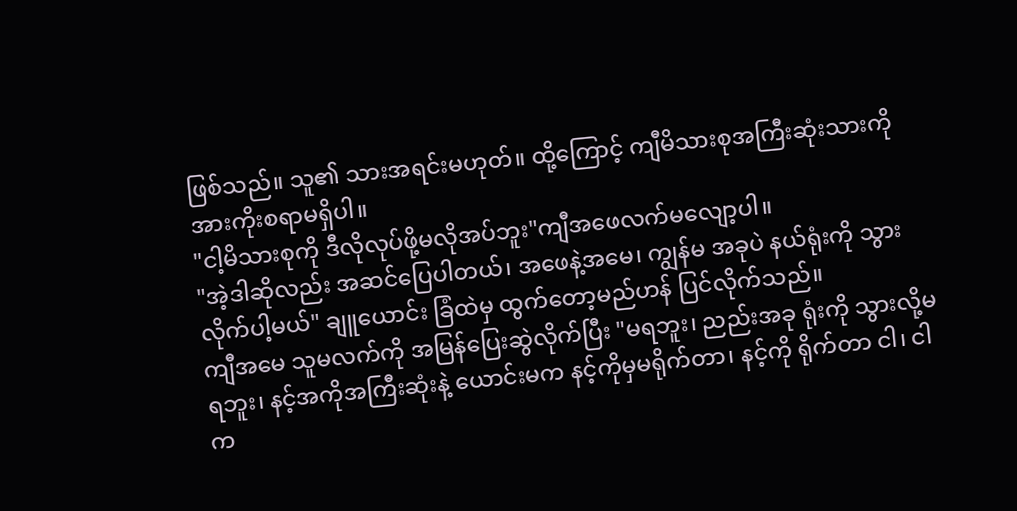ဖြစ်သည်။ သူ၏ သားအရင်းမဟုတ်။ ထို့ကြောင့် ကျီမိသားစုအကြီးဆုံးသားကို အားကိုးစရာမရှိပါ။
"ငါ့မိသားစုကို ဒီလိုလုပ်ဖို့မလိုအပ်ဘူး"ကျီအဖေလက်မလျော့ပါ။
"အဲ့ဒါဆိုလည်း အဆင်ပြေပါတယ်၊ အဖေနဲ့အမေ၊ ကျွန်မ အခုပဲ နယ်ရုံးကို သွားလိုက်ပါ့မယ်" ချူယောင်း ခြံထဲမှ ထွက်တော့မည်ဟန် ပြင်လိုက်သည်။
ကျီအမေ သူမလက်ကို အမြန်ပြေးဆွဲလိုက်ပြီး "မရဘူး၊ ညည်းအခု ရုံးကို သွားလို့မရဘူး၊ နင့်အကိုအကြီးဆုံးနဲ့ ယောင်းမက နင့်ကိုမှမရိုက်တာ၊ နင့်ကို ရိုက်တာ ငါ၊ ငါက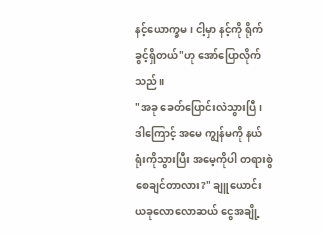နင့်ယောက္ခမ၊ ငါ့မှာ နင့်ကို ရိုက်ခွင့်ရှိတယ်"ဟု အော်ပြောလိုက်သည်။
"အခု ခေတ်ပြောင်းလဲသွားပြီ၊ ဒါကြောင့် အမေ ကျွန်မကို နယ်ရုံးကိုသွားပြီး အမေ့ကိုပါ တရားစွဲစေချင်တာလား?" ချူယောင်း ယခုလောလောဆယ် ငွေအချို့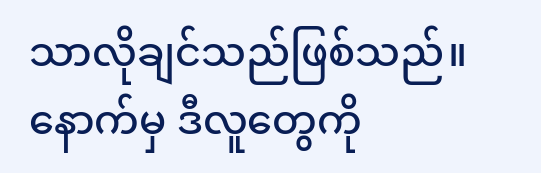သာလိုချင်သည်ဖြစ်သည်။ နောက်မှ ဒီလူတွေကို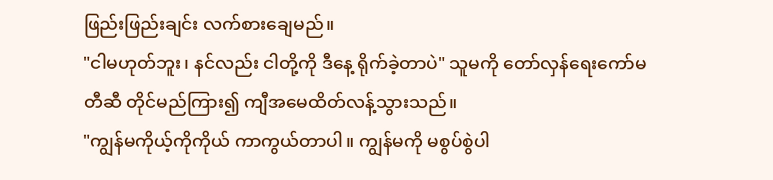ဖြည်းဖြည်းချင်း လက်စားချေမည်။
"ငါမဟုတ်ဘူး၊ နင်လည်း ငါတို့ကို ဒီနေ့ ရိုက်ခဲ့တာပဲ" သူမကို တော်လှန်ရေးကော်မတီဆီ တိုင်မည်ကြား၍ ကျီအမေထိတ်လန့်သွားသည်။
"ကျွန်မကိုယ့်ကိုကိုယ် ကာကွယ်တာပါ။ ကျွန်မကို မစွပ်စွဲပါ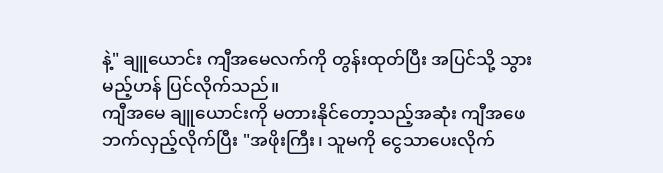နဲ့" ချူယောင်း ကျီအမေလက်ကို တွန်းထုတ်ပြီး အပြင်သို့ သွားမည့်ဟန် ပြင်လိုက်သည်။
ကျီအမေ ချူယောင်းကို မတားနိုင်တော့သည့်အဆုံး ကျီအဖေဘက်လှည့်လိုက်ပြီး "အဖိုးကြီး၊ သူမကို ငွေသာပေးလိုက်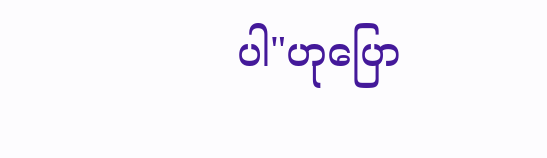ပါ"ဟုပြော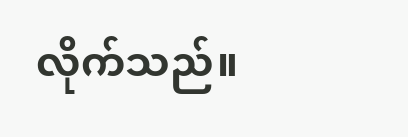လိုက်သည်။